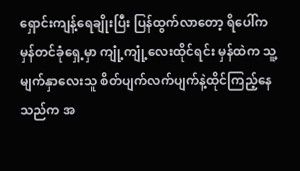ရှောင်းကျန့်ရေချိုးပြီး ပြန်ထွက်လာတော့ ရိပေါ်က မှန်တင်ခုံရှေ့မှာ ကျုံ့ကျုံ့လေးထိုင်ရင်း မှန်ထဲက သူ့မျက်နှာလေးသူ စိတ်ပျက်လက်ပျက်နဲ့ထိုင်ကြည့်နေသည်က အ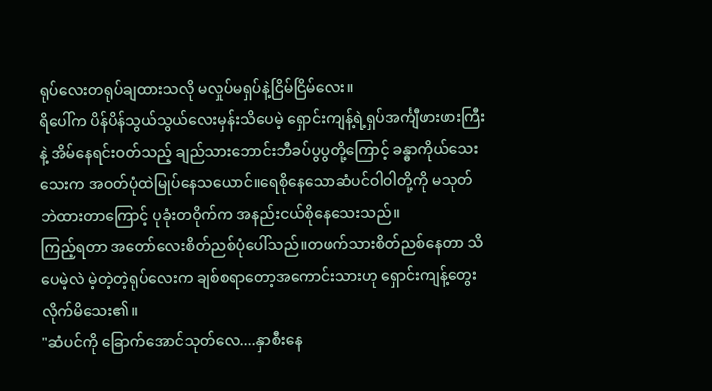ရုပ်လေးတရုပ်ချထားသလို မလှုပ်မရှပ်နဲ့ငြိမ်ငြိမ်လေး။
ရိပေါ်က ပိန်ပိန်သွယ်သွယ်လေးမှန်းသိပေမဲ့ ရှောင်းကျန့်ရဲ့ရှပ်အင်္ကျီဖားဖားကြီးနဲ့ အိမ်နေရင်းဝတ်သည့် ချည်သားဘောင်းဘီခပ်ပွပွတို့ကြောင့် ခန္ဓာကိုယ်သေးသေးက အဝတ်ပုံထဲမြုပ်နေသယောင်။ရေစိုနေသောဆံပင်ဝါဝါတို့ကို မသုတ်ဘဲထားတာကြောင့် ပုခုံးတဝိုက်က အနည်းငယ်စိုနေသေးသည်။
ကြည့်ရတာ အတော်လေးစိတ်ညစ်ပုံပေါ်သည်။တဖက်သားစိတ်ညစ်နေတာ သိပေမဲ့လဲ မဲ့တဲ့တဲ့ရုပ်လေးက ချစ်စရာတော့အကောင်းသားဟု ရှောင်းကျန့်တွေးလိုက်မိသေး၏။
"ဆံပင်ကို ခြောက်အောင်သုတ်လေ....နှာစီးနေ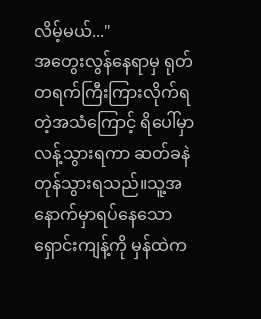လိမ့်မယ်..."
အတွေးလွန်နေရာမှ ရုတ်တရက်ကြီးကြားလိုက်ရတဲ့အသံကြောင့် ရိပေါ်မှာလန့်သွားရကာ ဆတ်ခနဲတုန်သွားရသည်။သူ့အနောက်မှာရပ်နေသော ရှောင်းကျန့်ကို မှန်ထဲက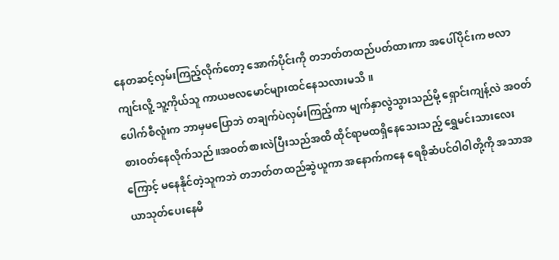နေတဆင့်လှမ်းကြည့်လိုက်တော့ အောက်ပိုင်းကို တဘတ်တထည်ပတ်ထားကာ အပေါ်ပိုင်းက ဗလာကျင်းလိူ့ သူ့ကိုယ်သူ ကာယဗလမောင်များထင်နေသလားမသိ။
ပေါက်စီလူံးက ဘာမှမပြောဘဲ တချက်ပဲလှမ်းကြည့်ကာ မျက်နှာလွဲသွားသည်မို့ ရှောင်းကျန့်လဲ အဝတ်စားဝတ်နေလိုက်သည်။အဝတ်စားလဲပြီးသည်အထိ ထိုင်ရာမထရှိနေသေးသည့် ရွှေမင်းသားလေးကြောင့် မနေနိုင်တဲ့သူကဘဲ တဘတ်တထည်ဆွဲယူကာ အနောက်ကနေ ရေစိုဆံပင်ဝါဝါတို့ကို အသာအယာသုတ်ပေးနေမိ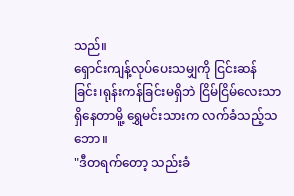သည်။
ရှောင်းကျန့်လုပ်ပေးသမျှကို ငြင်းဆန်ခြင်း၊ရုန်းကန်ခြင်းမရှိဘဲ ငြိမ်ငြိမ်လေးသာရှိနေတာမိူ့ ရွှေမင်းသားက လက်ခံသည့်သဘော။
"ဒီတရက်တော့ သည်းခံ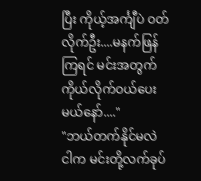ပြီး ကိုယ့်အင်္ကျီပဲ ဝတ်လိုက်ဦး....မနက်ဖြန်ကြရင် မင်းအတွက် ကိုယ်လိုက်ဝယ်ပေးမယ်နော်...."
"ဘယ်တက်နိုင်မလဲ ငါက မင်းတို့လက်ခုပ်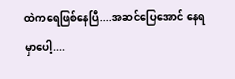ထဲကရေဖြစ်နေပြီ....အဆင်ပြေအောင် နေရမှာပေါ့....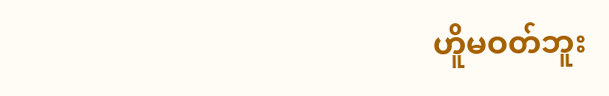ဟိူမဝတ်ဘူး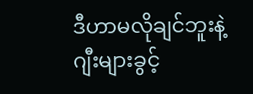ဒီဟာမလိုချင်ဘူးနဲ့ ဂျီးများခွင့်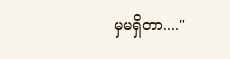မှမရှိတာ...."